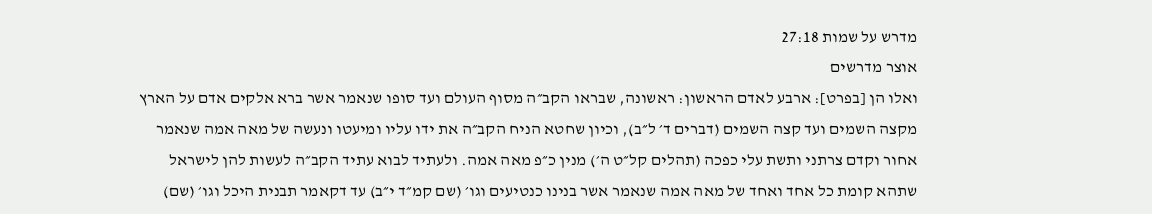מדרש על שמות 27:18
אוצר מדרשים
ואלו הן [בפרט]: ארבע לאדם הראשון: ראשונה, שבראו הקב״ה מסוף העולם ועד סופו שנאמר אשר ברא אלקים אדם על הארץ מקצה השמים ועד קצה השמים (דברים ד׳ ל״ב), וכיון שחטא הניח הקב״ה את ידו עליו ומיעטו ונעשה של מאה אמה שנאמר אחור וקדם צרתני ותשת עלי כפכה (תהלים קל״ט ה׳) מנין כ״פ מאה אמה. ולעתיד לבוא עתיד הקב״ה לעשות להן לישראל שתהא קומת כל אחד ואחד של מאה אמה שנאמר אשר בנינו כנטיעים וגו׳ (שם קמ״ד י״ב) עד דקאמר תבנית היכל וגו׳ (שם)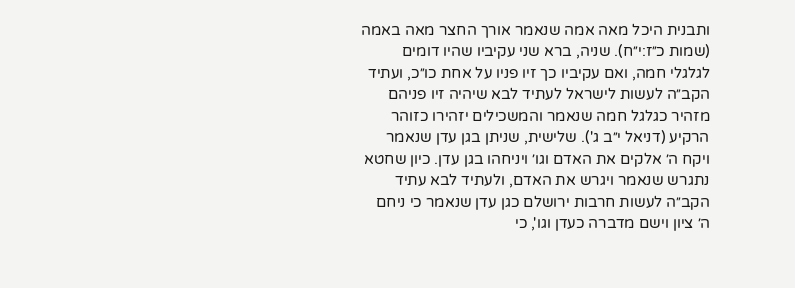ותבנית היכל מאה אמה שנאמר אורך החצר מאה באמה (שמות כ״ז:י״ח). שניה, ברא שני עקיביו שהיו דומים לגלגלי חמה, ואם עקיביו כך זיו פניו על אחת כו״כ, ועתיד הקב״ה לעשות לישראל לעתיד לבא שיהיה זיו פניהם מזהיר כגלגל חמה שנאמר והמשכילים יזהירו כזוהר הרקיע (דניאל י״ב ג'). שלישית, שניתן בגן עדן שנאמר ויקח ה׳ אלקים את האדם וגו׳ ויניחהו בגן עדן. כיון שחטא נתגרש שנאמר ויגרש את האדם, ולעתיד לבא עתיד הקב״ה לעשות חרבות ירושלם כגן עדן שנאמר כי ניחם ה׳ ציון וישם מדברה כעדן וגו', כי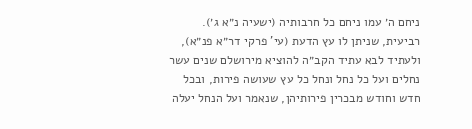ניחם ה׳ עמו ניחם כל חרבותיה (ישעיה נ״א ג׳). רביעית, שניתן לו עץ הדעת (עי' פרקי דר״א פנ״א), ולעתיד לבא עתיד הקב״ה להוציא מירושלם שנים עשר נחלים ועל כל נחל ונחל כל עץ שעושה פירות, ובכל חדש וחודש מבכרין פירותיהן, שנאמר ועל הנחל יעלה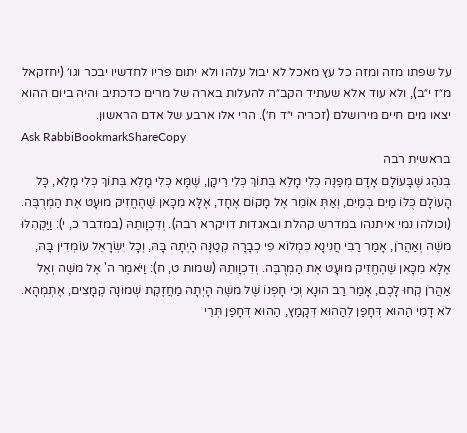על שפתו מזה ומזה כל עץ מאכל לא יבול עלהו ולא יתום פריו לחדשיו יבכר וגו׳ (יחזקאל מ״ז י״ב), ולא עוד אלא שעתיד הקב״ה להעלות בארה של מרים כדכתיב והיה ביום ההוא יצאו מים חיים מירושלם (זכריה י״ד ח׳). הרי אלו ארבע של אדם הראשון.
Ask RabbiBookmarkShareCopy
בראשית רבה
בְּנֹהַג שֶׁבָּעוֹלָם אָדָם מְפַנֶּה כְּלִי מָלֵא בְּתוֹךְ כְּלִי רֵיקָן, שֶׁמָּא כְּלִי מָלֵא בְּתוֹךְ כְּלִי מָלֵא, כָּל הָעוֹלָם כֻּלּוֹ מַיִם בְּמַיִם, וְאַתְּ אוֹמֵר אֶל מָקוֹם אֶחָד, אֶלָּא מִכָּאן שֶׁהֶחֱזִיק מוּעָט אֶת הַמְרֻבֶּה. (וכולהו נמי איתנהו במדרש קהלת ובאגדות דויקרא רבה). וְדִכְוָותֵהּ (במדבר כ, י): וַיַּקְהִלּוּ משֶׁה וְאַהֲרֹן, אָמַר רַבִּי חֲנִינָא כִּמְלוֹא פִי כְבָרָה קְטַנָּה הָיְתָה בָּהּ, וְכָל יִשְׂרָאֵל עוֹמְדִין בָּהּ, אֶלָּא מִכָּאן שֶׁהֶחֱזִיק מוּעָט אֶת הַמְרֻבֶּה. וְדִכְוָותֵהּ (שמות ט, ח): וַיֹּאמֶר ה' אֶל משֶׁה וְאֶל אַהֲרֹן קְחוּ לָכֶם, אָמַר רַב הוּנָא וְכִי חָפְנוֹ שֶׁל משֶׁה הָיְתָה מַחֲזֶקֶת שְׁמוֹנָה קְמָצִים, אֶתְמְהָא. לֹא דָמֵי הַהוּא דְּחָפַן לְהַהוּא דְּקָמַץ, הַהוּא דְּחָפַן תְּרֵי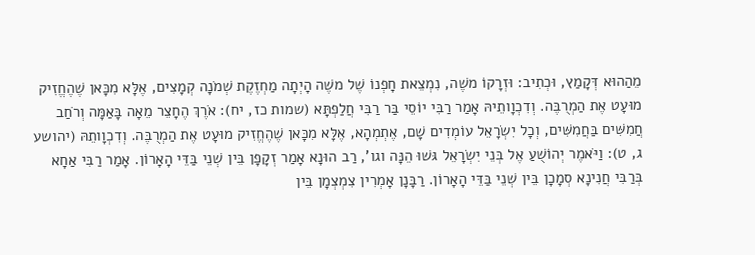מֵהַהוּא דְּקָמַץ, וּכְתִיב: וּזְרָקוֹ משֶׁה, נִמְצֵאת חָפְנוֹ שֶׁל משֶׁה הָיְתָה מַחְזֶקֶת שְׁמֹנָה קְמָצִים, אֶלָּא מִכָּאן שֶׁהֶחֱזִיק מוּעָט אֶת הַמְרֻבֶּה. וְדִכְוָותֵיהּ אָמַר רַבִּי יוֹסֵי בַּר רַבִּי חֲלַפְתָּא (שמות כז, יח): אֹרֶךְ הֶחָצֵר מֵאָה בָּאַמָּה וְרֹחַב חֲמִשִּׁים בַּחֲמִשִּׁים, וְכָל יִשְׂרָאֵל עוֹמְדִים שָׁם, אֶתְמְהָא, אֶלָּא מִכָּאן שֶׁהֶחֱזִיק מוּעָט אֶת הַמְרֻבֶּה. וְדִכְוָותֵהּ (יהושע ג, ט): וַיֹּאמֶר יְהוֹשֻׁעַ אֶל בְּנֵי יִשְׂרָאֵל גּשׁוּ הֵנָּה וגו', רַב הוּנָא אָמַר זְקָפָן בֵּין שְׁנֵי בַּדֵּי הָאָרוֹן. אָמַר רַבִּי אַחָא בְּרַבִּי חֲנִינָא סְמָכָן בֵּין שְׁנֵי בַּדֵּי הָאָרוֹן. רַבָּנָן אָמְרִין צִמְצְמָן בֵּין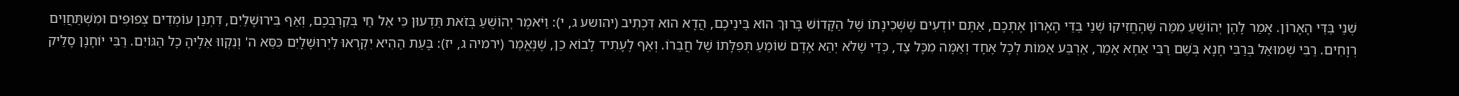שְׁנֵי בַּדֵּי הָאָרוֹן. אָמַר לָהֶן יְהוֹשֻׁעַ מִמַּה שֶּׁהֶחֱזִיקוּ שְׁנֵי בַּדֵּי הָאָרוֹן אֶתְכֶם, אַתֶּם יוֹדְעִים שֶׁשְּׁכִינָתוֹ שֶׁל הַקָּדוֹשׁ בָּרוּךְ הוּא בֵּינֵיכֶם, הֲדָא הוּא דִּכְתִיב (יהושע ג, י): וַיֹּאמֶר יְהוֹשֻׁעַ בְּזֹאת תֵּדְעוּן כִּי אֵל חַי בְּקִרְבְּכֶם, וְאַף בִּירוּשָׁלַיִם, דִּתְנַן עוֹמְדִים צְפוּפִים וּמִשְׁתַּחֲוִים רְוָחִים. רַבִּי שְׁמוּאֵל בְּרַבִּי חָנָא בְּשֵׁם רַבִּי אַחָא אָמַר, אַרְבַּע אַמּוֹת לְכָל אֶחָד וְאַמָּה מִכָּל צַד, כְּדֵי שֶׁלֹא יְהֵא אָדָם שׁוֹמֵעַ תְּפִלָּתוֹ שֶׁל חֲבֵרוֹ. וְאַף לֶעָתִיד לָבוֹא כֵן, שֶׁנֶּאֱמַר (ירמיה ג, יז): בָּעֵת הַהִיא יִקְרְאוּ לִיְרוּשָׁלָיִם כִּסֵּא ה' וְנִקְווּ אֵלֶיהָ כָל הַגּוֹיִם. רַבִּי יוֹחָנָן סָלֵיק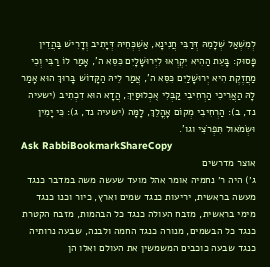לְמִשְׁאַל שְׁלָמֵהּ דְּרַבִּי חֲנִינָא, אַשְׁכְּחֵיהּ דְּיָתִיב וְדָרִישׁ בַּהֲדֵין פָּסוּק: בָּעֵת הַהִיא יִקְרְאוּ לִיְרוּשָׁלָיִם כִּסֵּא ה', אָמַר לוֹ רַבִּי וְכִי מַחֲזֶקֶת הִיא יְרוּשָׁלַיִם כִּסֵּא ה', אֲמַר לֵיהּ הַקָּדוֹשׁ בָּרוּךְ הוּא אָמַר לָהּ הַאֲרִיכִי הַרְחִיבִי קַבְּלִי אֻכְלוּסַּיִךְ, הֲדָא הוּא דִכְתִיב (ישעיה נד, ב): הַרְחִיבִי מְקוֹם אָהֳלֵךְ, לָמָּה (ישעיה נד, ג): כִּי יָמִין וּשְׂמֹאול תִּפְרֹצִי וגו'.
Ask RabbiBookmarkShareCopy
אוצר מדרשים
ג׳) היה ר׳ נחמיה אומר אהל מועד שעשה משה במדבר כנגד מעשה בראשית, יריעות כנגד שמים וארץ, כיור וכנו כנגד מימי בראשית, מזבח העולה כנגד כל הבהמות, מזבח הקטרת כנגד כל הבשמים, מנורה כנגד החמה ולבנה, שבעה נרותיה כנגד שבעה כוכבים המשמשין את העולם ואלו הן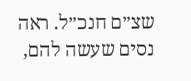שצ״ם חנכ״ל. ראה נסים שעשה להם,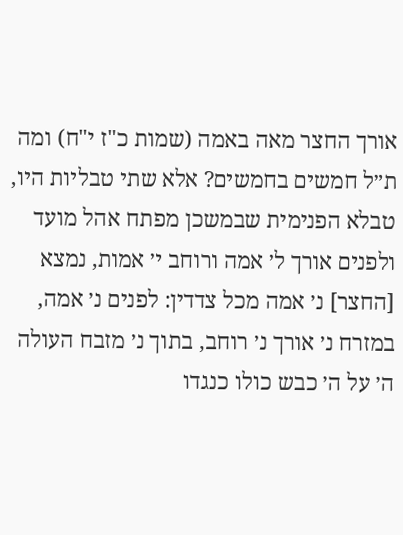אורך החצר מאה באמה (שמות כ"ז י"ח) ומה ת״ל חמשים בחמשים? אלא שתי טבליות היו, טבלא הפנימית שבמשכן מפתח אהל מועד ולפנים אורך ל׳ אמה ורוחב י׳ אמות, נמצא [החצר] נ׳ אמה מכל צדדין: לפנים נ׳ אמה, במזרח נ׳ אורך נ׳ רוחב, בתוך נ׳ מזבח העולה ה׳ על ה׳ כבש כולו כנגדו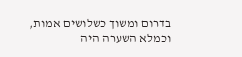בדרום ומשוך כשלושים אמות, וכמלא השערה היה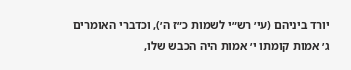יורד ביניהם (עי׳ רש״י לשמות כ״ז ה׳), וכדברי האומרים ג׳ אמות קומתו י׳ אמות היה הכבש שלו,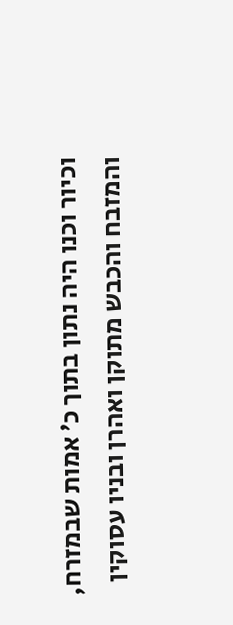וכיור וכנו היה נתון בתוך כ׳ אמות שבמזרח, והמזבח והכבש מתוקן ואהרן ובניו עסוקין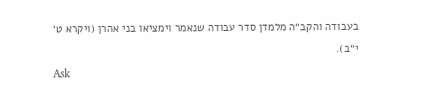בעבודה והקב״ה מלמדן סדר עבודה שנאמר וימציאו בני אהרן (ויקרא ט׳ י״ב).
Ask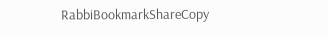RabbiBookmarkShareCopy